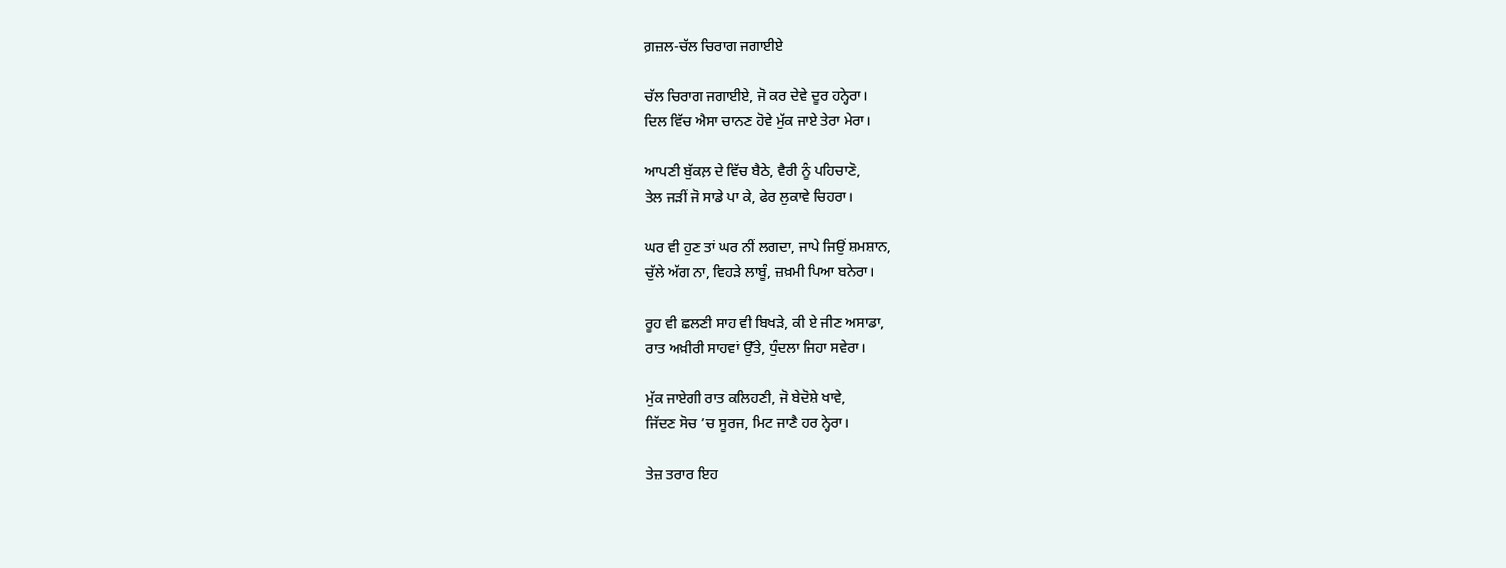ਗ਼ਜ਼ਲ-ਚੱਲ ਚਿਰਾਗ ਜਗਾਈਏ

ਚੱਲ ਚਿਰਾਗ ਜਗਾਈਏ, ਜੋ ਕਰ ਦੇਵੇ ਦੂਰ ਹਨ੍ਹੇਰਾ।
ਦਿਲ ਵਿੱਚ ਐਸਾ ਚਾਨਣ ਹੋਵੇ ਮੁੱਕ ਜਾਏ ਤੇਰਾ ਮੇਰਾ।

ਆਪਣੀ ਬੁੱਕਲ਼ ਦੇ ਵਿੱਚ ਬੈਠੇ, ਵੈਰੀ ਨੂੰ ਪਹਿਚਾਣੋ,
ਤੇਲ ਜੜੀਂ ਜੋ ਸਾਡੇ ਪਾ ਕੇ, ਫੇਰ ਲੁਕਾਵੇ ਚਿਹਰਾ।

ਘਰ ਵੀ ਹੁਣ ਤਾਂ ਘਰ ਨੀਂ ਲਗਦਾ, ਜਾਪੇ ਜਿਉਂ ਸ਼ਮਸ਼ਾਨ,
ਚੁੱਲੇ ਅੱਗ ਨਾ, ਵਿਹੜੇ ਲਾਬੂੰ, ਜ਼ਖ਼ਮੀ ਪਿਆ ਬਨੇਰਾ।

ਰੂਹ ਵੀ ਛਲਣੀ ਸਾਹ ਵੀ ਬਿਖੜੇ, ਕੀ ਏ ਜੀਣ ਅਸਾਡਾ,
ਰਾਤ ਅਖ਼ੀਰੀ ਸਾਹਵਾਂ ਉੱਤੇ, ਧੁੰਦਲਾ ਜਿਹਾ ਸਵੇਰਾ।

ਮੁੱਕ ਜਾਏਗੀ ਰਾਤ ਕਲਿਹਣੀ, ਜੋ ਬੇਦੋਸ਼ੇ ਖਾਵੇ,
ਜਿੱਦਣ ਸੋਚ ’ਚ ਸੂਰਜ, ਮਿਟ ਜਾਣੈ ਹਰ ਨ੍ਹੇਰਾ।

ਤੇਜ਼ ਤਰਾਰ ਇਹ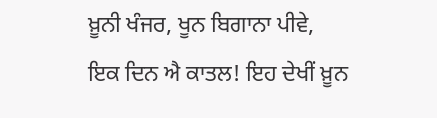ਖ਼ੂਨੀ ਖੰਜਰ, ਖੂਨ ਬਿਗਾਨਾ ਪੀਵੇ,
ਇਕ ਦਿਨ ਐ ਕਾਤਲ! ਇਹ ਦੇਖੀਂ ਖ਼ੂਨ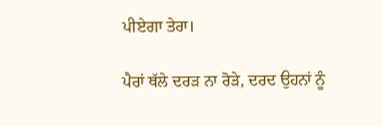ਪੀਏਗਾ ਤੇਰਾ।

ਪੈਰਾਂ ਥੱਲੇ ਦਰੜ ਨਾ ਰੋੜੇ, ਦਰਦ ਉਹਨਾਂ ਨੂੰ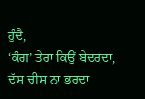ਹੁੰਦੈ,
‘ਕੰਗ’ ਤੇਰਾ ਕਿਉਂ ਬੇਦਰਦਾ, ਦੱਸ ਚੀਸ ਨਾ ਭਰਦਾ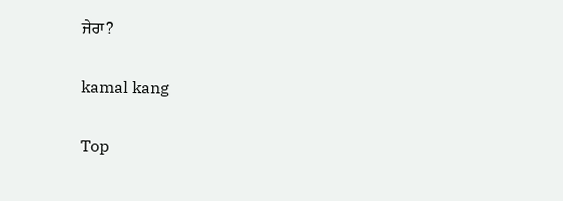ਜੇਰਾ?

kamal kang

Top